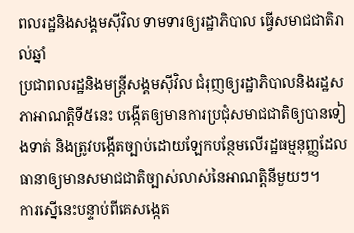ពលរដ្ឋនិងសង្គមស៊ីវិល ទាមទារឲ្យរដ្ឋាភិបាល ធ្វើសមាជជាតិរាល់ឆ្នាំ
ប្រជាពលរដ្ឋនិងមន្ត្រីសង្គមស៊ីវិល ជំរុញឲ្យរដ្ឋាភិបាលនិងរដ្ឋសភាអាណត្តិទី៥នេះ បង្កើតឲ្យមានការប្រជុំសមាជជាតិឲ្យបានទៀងទាត់ និងត្រូវបង្កើតច្បាប់ដោយឡែកបន្ថែមលើរដ្ឋធម្មនុញ្ញដែលធានាឲ្យមានសមាជជាតិច្បាស់លាស់នៃអាណត្តិនីមួយៗ។
ការស្នើនេះបន្ទាប់ពីគេសង្កេត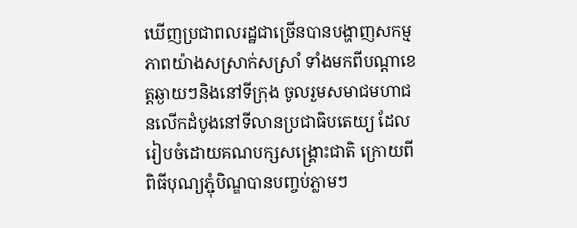ឃើញប្រជាពលរដ្ឋជាច្រើនបានបង្ហាញសកម្មភាពយ៉ាងសស្រាក់សស្រាំ ទាំងមកពីបណ្ដាខេត្តឆ្ងាយៗនិងនៅទីក្រុង ចូលរួមសមាជមហាជនលើកដំបូងនៅទីលានប្រជាធិបតេយ្យ ដែលរៀបចំដោយគណបក្សសង្គ្រោះជាតិ ក្រោយពីពិធីបុណ្យភ្ជុំបិណ្ឌបានបញ្ចប់ភ្លាមៗ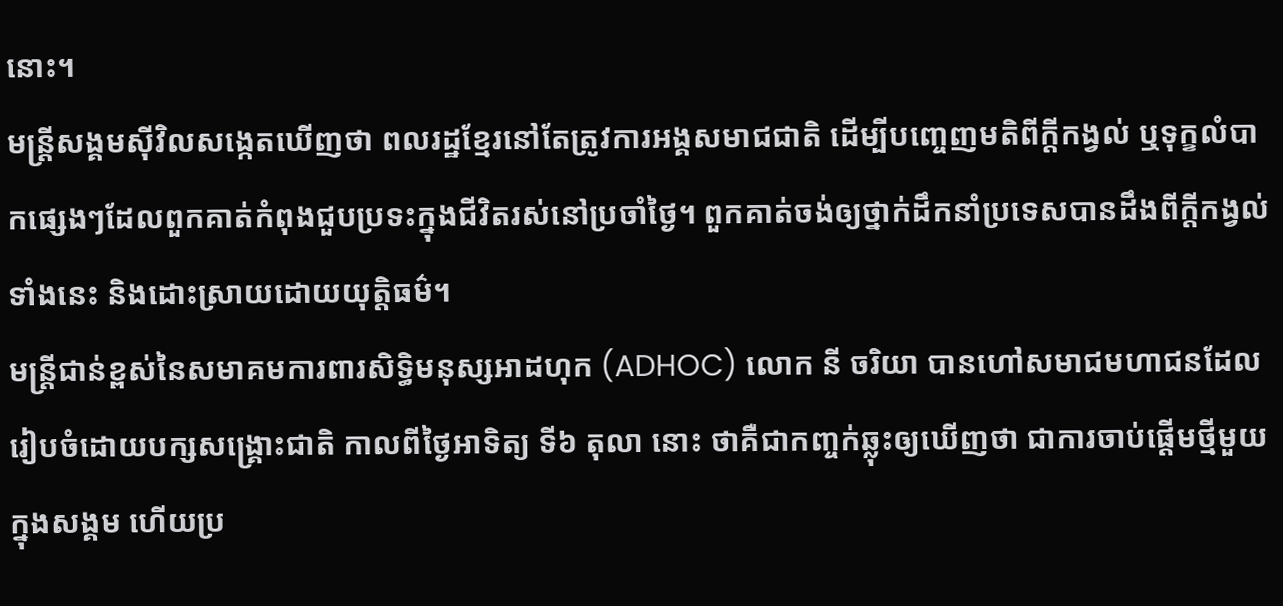នោះ។
មន្ត្រីសង្គមស៊ីវិលសង្កេតឃើញថា ពលរដ្ឋខ្មែរនៅតែត្រូវការអង្គសមាជជាតិ ដើម្បីបញ្ចេញមតិពីក្តីកង្វល់ ឬទុក្ខលំបាកផ្សេងៗដែលពួកគាត់កំពុងជួបប្រទះក្នុងជីវិតរស់នៅប្រចាំថ្ងៃ។ ពួកគាត់ចង់ឲ្យថ្នាក់ដឹកនាំប្រទេសបានដឹងពីក្តីកង្វល់ទាំងនេះ និងដោះស្រាយដោយយុត្តិធម៌។
មន្ត្រីជាន់ខ្ពស់នៃសមាគមការពារសិទ្ធិមនុស្សអាដហុក (ADHOC) លោក នី ចរិយា បានហៅសមាជមហាជនដែលរៀបចំដោយបក្សសង្គ្រោះជាតិ កាលពីថ្ងៃអាទិត្យ ទី៦ តុលា នោះ ថាគឺជាកញ្ចក់ឆ្លុះឲ្យឃើញថា ជាការចាប់ផ្ដើមថ្មីមួយក្នុងសង្គម ហើយប្រ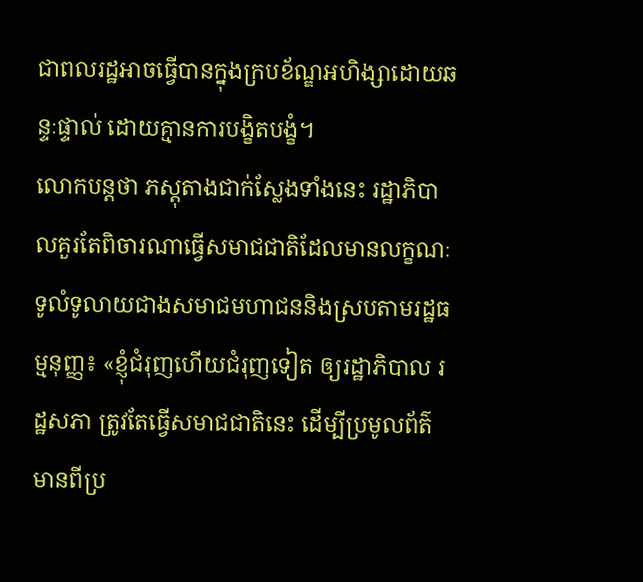ជាពលរដ្ឋអាចធ្វើបានក្នុងក្របខ័ណ្ឌអហិង្សាដោយឆន្ទៈផ្ទាល់ ដោយគ្មានការបង្ខិតបង្ខំ។
លោកបន្តថា ភស្តុតាងជាក់ស្លែងទាំងនេះ រដ្ឋាភិបាលគួរតែពិចារណាធ្វើសមាជជាតិដែលមានលក្ខណៈទូលំទូលាយជាងសមាជមហាជននិងស្របតាមរដ្ឋធម្មនុញ្ញ៖ «ខ្ញុំជំរុញហើយជំរុញទៀត ឲ្យរដ្ឋាភិបាល រដ្ឋសភា ត្រូវតែធ្វើសមាជជាតិនេះ ដើម្បីប្រមូលព័ត៌មានពីប្រ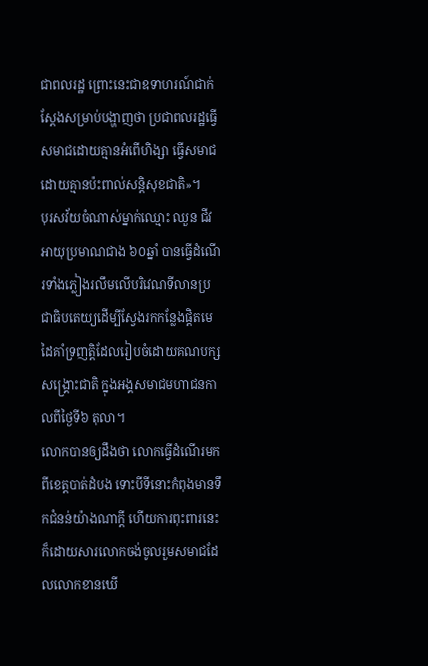ជាពលរដ្ឋ ព្រោះនេះជាឧទាហរណ៍ជាក់ស្ដែងសម្រាប់បង្ហាញថា ប្រជាពលរដ្ឋធ្វើសមាជដោយគ្មានអំពើហិង្សា ធ្វើសមាជដោយគ្មានប៉ះពាល់សន្តិសុខជាតិ»។
បុរសវ័យចំណាស់ម្នាក់ឈ្មោះ ឈួន ជីវ អាយុប្រមាណជាង ៦០ឆ្នាំ បានធ្វើដំណើរទាំងភ្លៀងរលឹមលើបរិវេណទីលានប្រជាធិបតេយ្យដើម្បីស្វែងរកកន្លែងផ្តិតមេដៃគាំទ្រញត្តិដែលរៀបចំដោយគណបក្សសង្គ្រោះជាតិ ក្នុងអង្គសមាជមហាជនកាលពីថ្ងៃទី៦ តុលា។
លោកបានឲ្យដឹងថា លោកធ្វើដំណើរមកពីខេត្តបាត់ដំបង ទោះបីទីនោះកំពុងមានទឹកជំនន់យ៉ាងណាក្តី ហើយការពុះពារនេះក៏ដោយសារលោកចង់ចូលរួមសមាជដែលលោកខានឃើ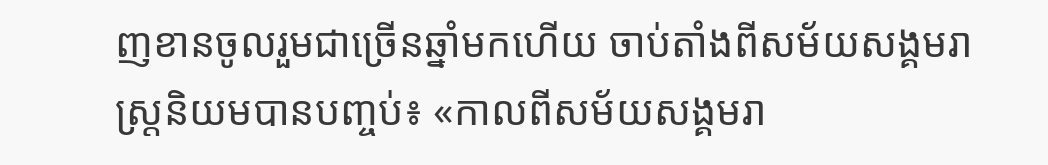ញខានចូលរួមជាច្រើនឆ្នាំមកហើយ ចាប់តាំងពីសម័យសង្គមរាស្ត្រនិយមបានបញ្ចប់៖ «កាលពីសម័យសង្គមរា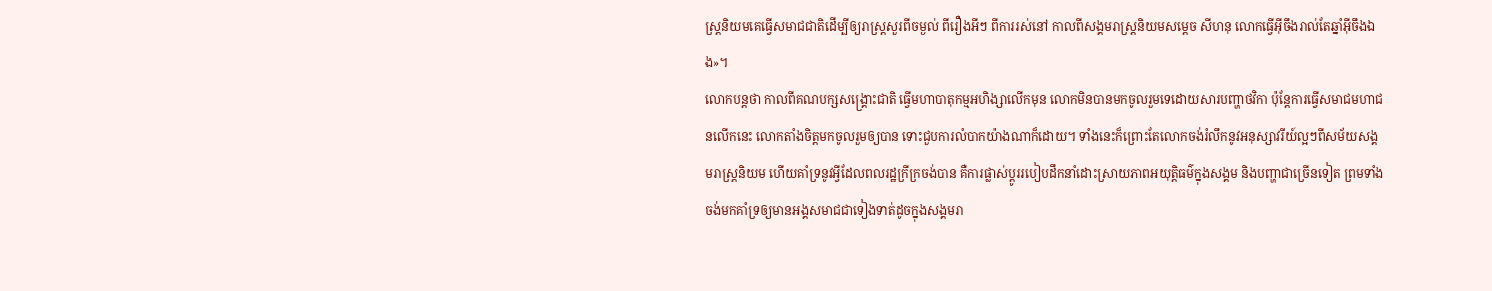ស្ត្រនិយមគេធ្វើសមាជជាតិដើម្បីឲ្យរាស្ត្រសួរពីចម្ងល់ ពីរឿងអីៗ ពីការរស់នៅ កាលពីសង្គមរាស្ត្រនិយមសម្ដេច សីហនុ លោកធ្វើអ៊ីចឹងរាល់តែឆ្នាំអ៊ីចឹងឯង»។
លោកបន្តថា កាលពីគណបក្សសង្គ្រោះជាតិ ធ្វើមហាបាតុកម្មអហិង្សាលើកមុន លោកមិនបានមកចូលរួមទេដោយសារបញ្ហាថវិកា ប៉ុន្តែការធ្វើសមាជមហាជនលើកនេះ លោកតាំងចិត្តមកចូលរួមឲ្យបាន ទោះជួបការលំបាកយ៉ាងណាក៏ដោយ។ ទាំងនេះក៏ព្រោះតែលោកចង់រំលឹកនូវអនុស្សាវរីយ៍ល្អៗពីសម័យសង្គមរាស្ត្រនិយម ហើយគាំទ្រនូវអ្វីដែលពលរដ្ឋក្រីក្រចង់បាន គឺការផ្លាស់ប្តូររបៀបដឹកនាំដោះស្រាយភាពអយុត្តិធម៌ក្នុងសង្គម និងបញ្ហាជាច្រើនទៀត ព្រមទាំងចង់មកគាំទ្រឲ្យមានអង្គសមាជជាទៀងទាត់ដូចក្នុងសង្គមរា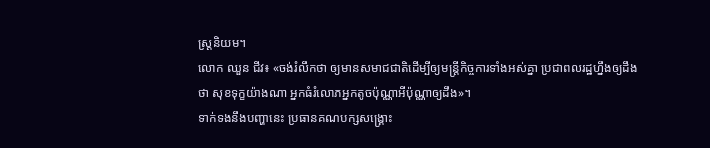ស្ត្រនិយម។
លោក ឈួន ជីវ៖ «ចង់រំលឹកថា ឲ្យមានសមាជជាតិដើម្បីឲ្យមន្ត្រីកិច្ចការទាំងអស់គ្នា ប្រជាពលរដ្ឋហ្នឹងឲ្យដឹងថា សុខទុក្ខយ៉ាងណា អ្នកធំរំលោភអ្នកតូចប៉ុណ្ណាអីប៉ុណ្ណាឲ្យដឹង»។
ទាក់ទងនឹងបញ្ហានេះ ប្រធានគណបក្សសង្គ្រោះ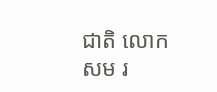ជាតិ លោក សម រ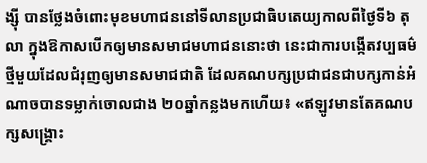ង្ស៊ី បានថ្លែងចំពោះមុខមហាជននៅទីលានប្រជាធិបតេយ្យកាលពីថ្ងៃទី៦ តុលា ក្នុងឱកាសបើកឲ្យមានសមាជមហាជននោះថា នេះជាការបង្កើតវប្បធម៌ថ្មីមួយដែលជំរុញឲ្យមានសមាជជាតិ ដែលគណបក្សប្រជាជនជាបក្សកាន់អំណាចបានទម្លាក់ចោលជាង ២០ឆ្នាំកន្លងមកហើយ៖ «ឥឡូវមានតែគណបក្សសង្គ្រោះ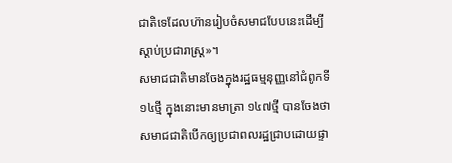ជាតិទេដែលហ៊ានរៀបចំសមាជបែបនេះដើម្បីស្ដាប់ប្រជារាស្ត្រ»។
សមាជជាតិមានចែងក្នុងរដ្ឋធម្មនុញ្ញនៅជំពូកទី ១៤ថ្មី ក្នុងនោះមានមាត្រា ១៤៧ថ្មី បានចែងថា សមាជជាតិបើកឲ្យប្រជាពលរដ្ឋជ្រាបដោយផ្ទា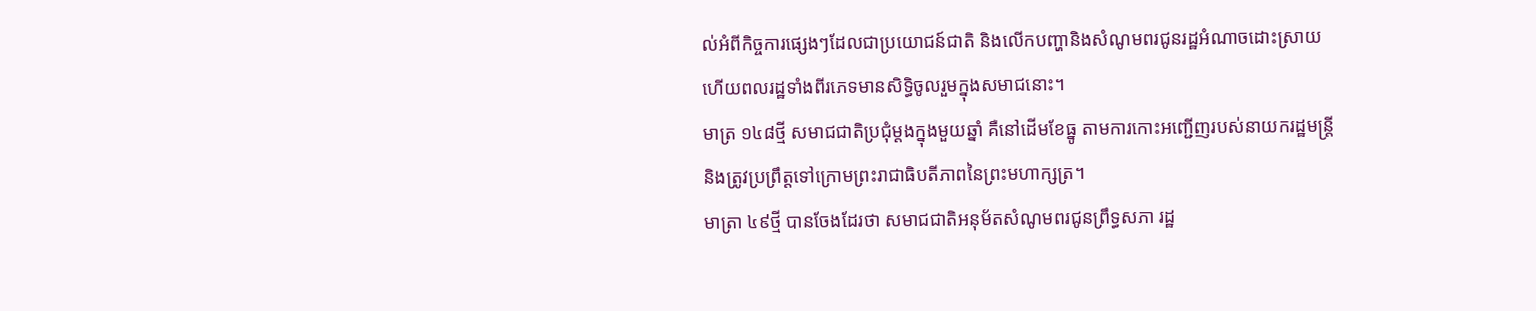ល់អំពីកិច្ចការផ្សេងៗដែលជាប្រយោជន៍ជាតិ និងលើកបញ្ហានិងសំណូមពរជូនរដ្ឋអំណាចដោះស្រាយ ហើយពលរដ្ឋទាំងពីរភេទមានសិទ្ធិចូលរួមក្នុងសមាជនោះ។
មាត្រ ១៤៨ថ្មី សមាជជាតិប្រជុំម្ដងក្នុងមួយឆ្នាំ គឺនៅដើមខែធ្នូ តាមការកោះអញ្ជើញរបស់នាយករដ្ឋមន្រ្តី និងត្រូវប្រព្រឹត្តទៅក្រោមព្រះរាជាធិបតីភាពនៃព្រះមហាក្សត្រ។
មាត្រា ៤៩ថ្មី បានចែងដែរថា សមាជជាតិអនុម័តសំណូមពរជូនព្រឹទ្ធសភា រដ្ឋ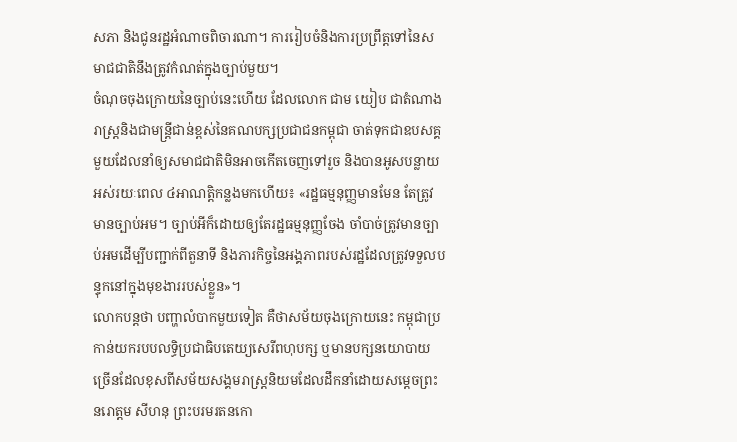សភា និងជូនរដ្ឋអំណាចពិចារណា។ ការរៀបចំនិងការប្រព្រឹត្តទៅនៃសមាជជាតិនឹងត្រូវកំណត់ក្នុងច្បាប់មួយ។
ចំណុចចុងក្រោយនៃច្បាប់នេះហើយ ដែលលោក ជាម យៀប ជាតំណាងរាស្ត្រនិងជាមន្ត្រីជាន់ខ្ពស់នៃគណបក្សប្រជាជនកម្ពុជា ចាត់ទុកជាឧបសគ្គមួយដែលនាំឲ្យសមាជជាតិមិនអាចកើតចេញទៅរួច និងបានអូសបន្លាយអស់រយៈពេល ៤អាណត្តិកន្លងមកហើយ៖ «រដ្ឋធម្មនុញ្ញមានមែន តែត្រូវមានច្បាប់អម។ ច្បាប់អីក៏ដោយឲ្យតែរដ្ឋធម្មនុញ្ញចែង ចាំបាច់ត្រូវមានច្បាប់អមដើម្បីបញ្ជាក់ពីតួនាទី និងភារកិច្ចនៃអង្គភាពរបស់រដ្ឋដែលត្រូវទទួលបន្ទុកនៅក្នុងមុខងាររបស់ខ្លួន»។
លោកបន្តថា បញ្ហាលំបាកមួយទៀត គឺថាសម័យចុងក្រោយនេះ កម្ពុជាប្រកាន់យករបបលទ្ធិប្រជាធិបតេយ្យសេរីពហុបក្ស ឬមានបក្សនយោបាយច្រើនដែលខុសពីសម័យសង្គមរាស្ត្រនិយមដែលដឹកនាំដោយសម្ដេចព្រះនរោត្តម សីហនុ ព្រះបរមរតនកោ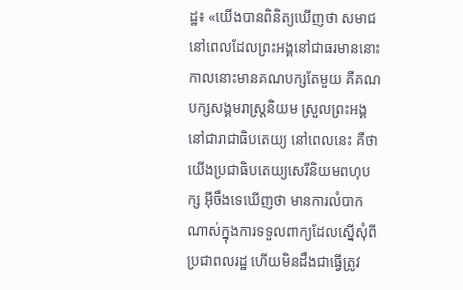ដ្ឋ៖ «យើងបានពិនិត្យឃើញថា សមាជនៅពេលដែលព្រះអង្គនៅជាធរមាននោះ កាលនោះមានគណបក្សតែមួយ គឺគណបក្សសង្គមរាស្ត្រនិយម ស្រួលព្រះអង្គនៅជារាជាធិបតេយ្យ នៅពេលនេះ គឺថាយើងប្រជាធិបតេយ្យសេរីនិយមពហុបក្ស អ៊ីចឹងទេឃើញថា មានការលំបាកណាស់ក្នុងការទទួលពាក្យដែលស្នើសុំពីប្រជាពលរដ្ឋ ហើយមិនដឹងជាធ្វើត្រូវ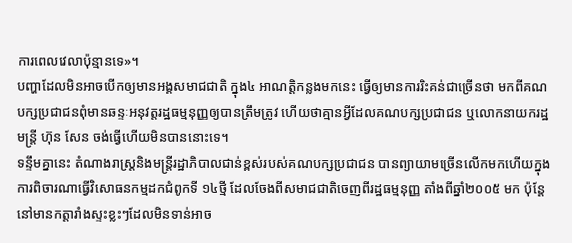ការពេលវេលាប៉ុន្មានទេ»។
បញ្ហាដែលមិនអាចបើកឲ្យមានអង្គសមាជជាតិ ក្នុង៤ អាណត្តិកន្លងមកនេះ ធ្វើឲ្យមានការរិះគន់ជាច្រើនថា មកពីគណបក្សប្រជាជនពុំមានឆន្ទៈអនុវត្តរដ្ឋធម្មនុញ្ញឲ្យបានត្រឹមត្រូវ ហើយថាគ្មានអ្វីដែលគណបក្សប្រជាជន ឬលោកនាយករដ្ឋមន្ត្រី ហ៊ុន សែន ចង់ធ្វើហើយមិនបាននោះទេ។
ទន្ទឹមគ្នានេះ តំណាងរាស្ត្រនិងមន្ត្រីរដ្ឋាភិបាលជាន់ខ្ពស់របស់គណបក្សប្រជាជន បានព្យាយាមច្រើនលើកមកហើយក្នុងការពិចារណាធ្វើវិសោធនកម្មដកជំពូកទី ១៤ថ្មី ដែលចែងពីសមាជជាតិចេញពីរដ្ឋធម្មនុញ្ញ តាំងពីឆ្នាំ២០០៥ មក ប៉ុន្តែនៅមានកត្តារាំងស្ទះខ្លះៗដែលមិនទាន់អាច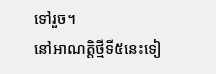ទៅរួច។
នៅអាណត្តិថ្មីទី៥នេះទៀ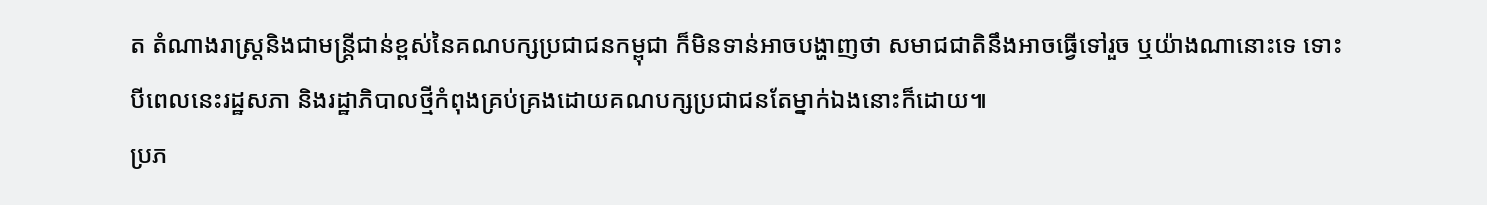ត តំណាងរាស្ត្រនិងជាមន្ត្រីជាន់ខ្ពស់នៃគណបក្សប្រជាជនកម្ពុជា ក៏មិនទាន់អាចបង្ហាញថា សមាជជាតិនឹងអាចធ្វើទៅរួច ឬយ៉ាងណានោះទេ ទោះបីពេលនេះរដ្ឋសភា និងរដ្ឋាភិបាលថ្មីកំពុងគ្រប់គ្រងដោយគណបក្សប្រជាជនតែម្នាក់ឯងនោះក៏ដោយ៕
ប្រភ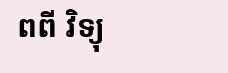ពពី វិទ្យុ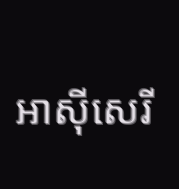អាស៊ីសេរី